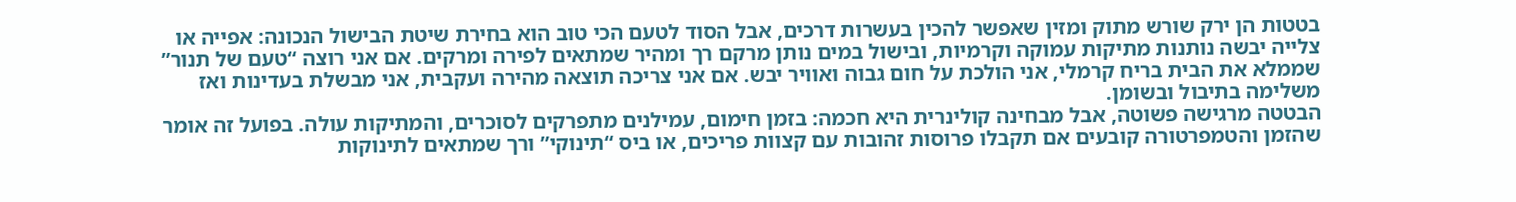בטטות הן ירק שורש מתוק ומזין שאפשר להכין בעשרות דרכים, אבל הסוד לטעם הכי טוב הוא בחירת שיטת הבישול הנכונה: אפייה או צלייה יבשה נותנות מתיקות עמוקה וקרמיות, ובישול במים נותן מרקם רך ומהיר שמתאים לפירה ומרקים. אם אני רוצה “טעם של תנור” שממלא את הבית בריח קרמלי, אני הולכת על חום גבוה ואוויר יבש. אם אני צריכה תוצאה מהירה ועקבית, אני מבשלת בעדינות ואז משלימה בתיבול ובשומן.
הבטטה מרגישה פשוטה, אבל מבחינה קולינרית היא חכמה: בזמן חימום, עמילנים מתפרקים לסוכרים, והמתיקות עולה. בפועל זה אומר שהזמן והטמפרטורה קובעים אם תקבלו פרוסות זהובות עם קצוות פריכים, או ביס “תינוקי” ורך שמתאים לתינוקות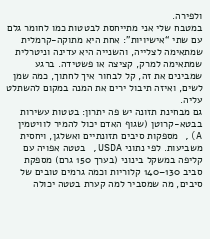ולפירה.
במטבח שלי אני מתייחסת לבטטות כמו לחומר גלם עם שתי “אישיויות”: אחת היא מתוקה-קרמלית שמתאימה לצלייה, והשנייה היא עדינה וניטרלית שמתאימה למרק, קציצה או פשטידה. ברגע שמבינים את זה, קל לבחור איך לחתוך, כמה שמן לשים, ואיזה תיבול ירים את המנה במקום להשתלט עליה.
גם מבחינת תזונה יש פה יתרון: בטטות עשירות בבטא-קרוטן (שגוף האדם יכול להמיר לוויטמין A), מספקות סיבים תזונתיים ואשלגן, ויחסית משביעות. לפי נתוני USDA, בטטה אפויה עם קליפה במשקל בינוני (בערך 150 גרם) מספקת סביב 130–140 קלוריות וכמה גרמים טובים של סיבים, מה שמסביר למה קערת בטטה יכולה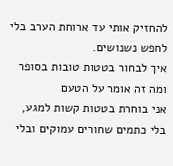להחזיק אותי עד ארוחת הערב בלי לחפש נשנושים.
איך לבחור בטטות טובות בסופר ומה זה אומר על הטעם
אני בוחרת בטטות קשות למגע, בלי כתמים שחורים עמוקים ובלי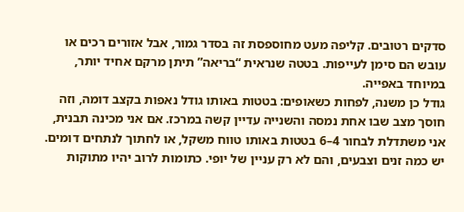סדקים רטובים. קליפה מעט מחוספסת זה בסדר גמור, אבל אזורים רכים או עובש הם סימן לעייפות. בטטה שנראית “בריאה” תיתן מרקם אחיד יותר, במיוחד באפייה.
גודל כן משנה, לפחות כשאופים: בטטות באותו גודל נאפות בקצב דומה, וזה חוסך מצב שבו אחת נמסה והשנייה עדיין קשה במרכז. אם אני מכינה תבנית, אני משתדלת לבחור 4–6 בטטות באותו טווח משקל, או לחתוך לנתחים דומים.
יש כמה זנים וצבעים, והם לא רק עניין של יופי. כתומות לרוב יהיו מתוקות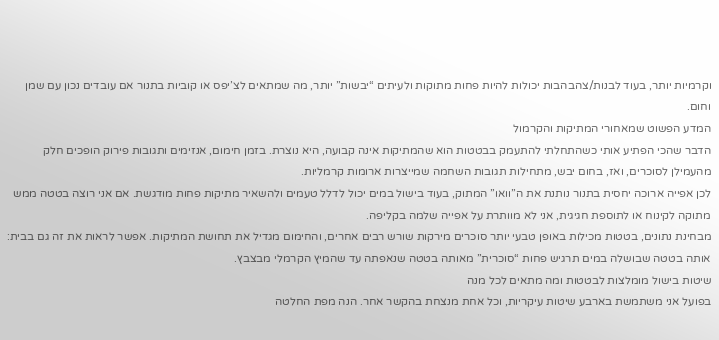וקרמיות יותר, בעוד לבנות/צהבהבות יכולות להיות פחות מתוקות ולעיתים “יבשות” יותר, מה שמתאים לצ’יפס או קוביות בתנור אם עובדים נכון עם שמן וחום.
המדע הפשוט שמאחורי המתיקות והקרמול
הדבר שהכי הפתיע אותי כשהתחלתי להתעמק בבטטות הוא שהמתיקות אינה קבועה, היא נוצרת. בזמן חימום, אנזימים ותגובות פירוק הופכים חלק מהעמילן לסוכרים, ואז, בחום יבש, מתחילות תגובות השחמה שמייצרות ארומות קרמליות.
לכן אפייה ארוכה יחסית בתנור נותנת את ה”וואו” המתוק, בעוד בישול במים יכול לדלל טעמים ולהשאיר מתיקות פחות מודגשת. אם אני רוצה בטטה ממש מתוקה לקינוח או לתוספת חגיגית, אני לא מוותרת על אפייה שלמה בקליפה.
מבחינת נתונים, בטטות מכילות באופן טבעי יותר סוכרים מירקות שורש רבים אחרים, והחימום מגדיל את תחושת המתיקות. אפשר לראות את זה גם בבית: אותה בטטה שבושלה במים תרגיש פחות “סוכרית” מאותה בטטה שנאפתה עד שהמיץ הקרמלי מבצבץ.
שיטות בישול מומלצות לבטטות ומה מתאים לכל מנה
בפועל אני משתמשת בארבע שיטות עיקריות, וכל אחת מנצחת בהקשר אחר. הנה מפת החלטה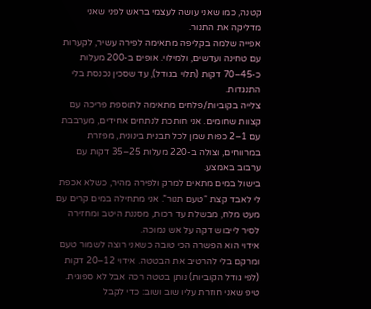קטנה, כמו שאני עושה לעצמי בראש לפני שאני מדליקה את התנור.
אפייה שלמה בקליפה מתאימה לפירה עשיר, לקערות עם טחינה ועדשים, ולמילוי. אופים ב-200 מעלות כ-45–70 דקות (תלוי בגודל), עד שסכין נכנסת בלי התנגדות.
צלייה בקוביות/פלחים מתאימה לתוספת פריכה עם קצוות שחומים. אני חותכת לנתחים אחידים, מערבבת עם 1–2 כפות שמן לכל תבנית בינונית, מפזרת במרווחים, וצולה ב-220 מעלות 25–35 דקות עם ערבוב באמצע.
בישול במים מתאים למרק ולפירה מהיר, כשלא אכפת לי לאבד קצת “טעם תנור”. אני מתחילה במים קרים עם מעט מלח, מבשלת עד רכות, מסננת היטב ומחזירה לסיר לייבוש דקה על אש נמוכה.
אידוי הוא הפשרה הכי טובה כשאני רוצה לשמור טעם ומרקם בלי להרטיב את הבטטה. אידוי 12–20 דקות (לפי גודל הקוביות) נותן בטטה רכה אבל לא ספוגית.
טיפ שאני חוזרת עליו שוב ושוב: כדי לקבל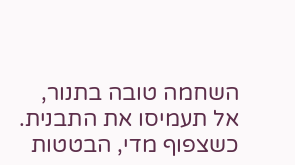השחמה טובה בתנור, אל תעמיסו את התבנית. כשצפוף מדי, הבטטות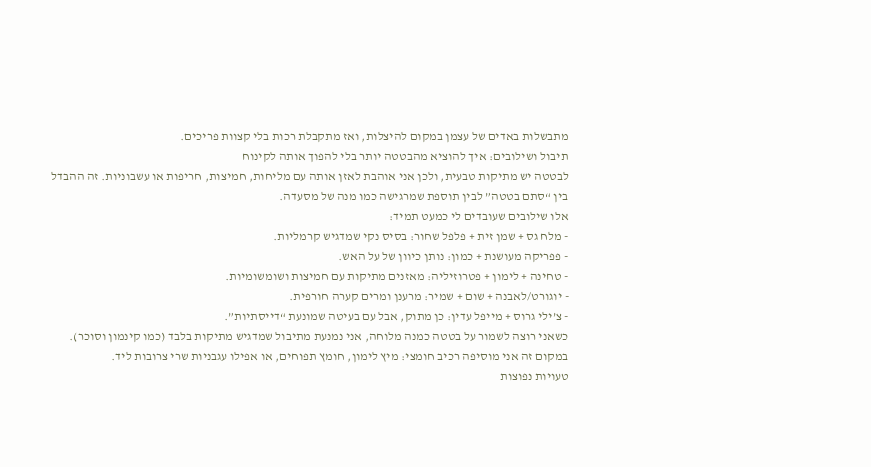מתבשלות באדים של עצמן במקום להיצלות, ואז מתקבלת רכות בלי קצוות פריכים.
תיבול ושילובים: איך להוציא מהבטטה יותר בלי להפוך אותה לקינוח
לבטטה יש מתיקות טבעית, ולכן אני אוהבת לאזן אותה עם מליחות, חמיצות, חריפות או עשבוניות. זה ההבדל בין “סתם בטטה” לבין תוספת שמרגישה כמו מנה של מסעדה.
אלו שילובים שעובדים לי כמעט תמיד:
- מלח גס + שמן זית + פלפל שחור: בסיס נקי שמדגיש קרמליות.
- פפריקה מעושנת + כמון: נותן כיוון של על האש.
- טחינה + לימון + פטרוזיליה: מאזנים מתיקות עם חמיצות ושומשומיות.
- יוגורט/לאבנה + שום + שמיר: מרענן ומרים קערה חורפית.
- צ’ילי גרוס + מייפל עדין: כן מתוק, אבל עם בעיטה שמונעת “דייסתיות”.
כשאני רוצה לשמור על בטטה כמנה מלוחה, אני נמנעת מתיבול שמדגיש מתיקות בלבד (כמו קינמון וסוכר). במקום זה אני מוסיפה רכיב חומצי: מיץ לימון, חומץ תפוחים, או אפילו עגבניות שרי צרובות ליד.
טעויות נפוצות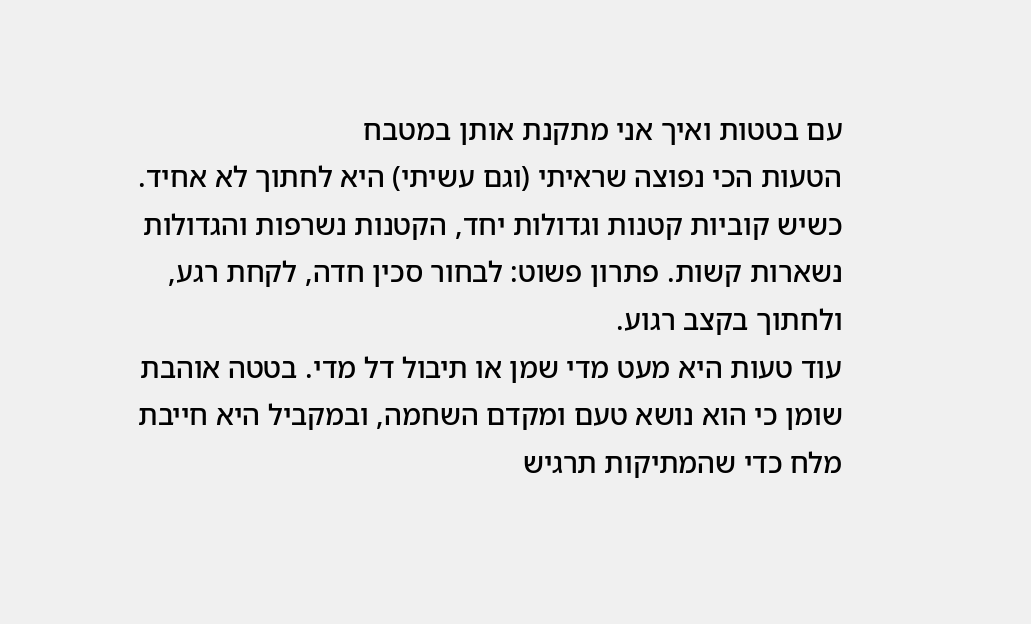עם בטטות ואיך אני מתקנת אותן במטבח
הטעות הכי נפוצה שראיתי (וגם עשיתי) היא לחתוך לא אחיד. כשיש קוביות קטנות וגדולות יחד, הקטנות נשרפות והגדולות נשארות קשות. פתרון פשוט: לבחור סכין חדה, לקחת רגע, ולחתוך בקצב רגוע.
עוד טעות היא מעט מדי שמן או תיבול דל מדי. בטטה אוהבת שומן כי הוא נושא טעם ומקדם השחמה, ובמקביל היא חייבת מלח כדי שהמתיקות תרגיש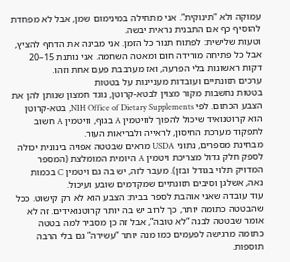עמוקה ולא “תינוקית”. אני מתחילה במינימום שמן, אבל לא מפחדת להוסיף כף אם התבנית נראית יבשה.
וטעות שלישית: לפתוח תנור כל הזמן. אני מבינה את הדחף להציץ, אבל כל פתיחה מורידה חום ומאטה השחמה. אני נותנת 15–20 דקות ראשונות בלי הפרעה, ואז מערבבת פעם אחת וזהו.
ערכים תזונתיים ועובדות מעניינות על בטטות
בטטות נחשבות מקור מצוין לבטא-קרוטן, נוגד חמצון שנותן להן את הצבע הכתום. לפי NIH Office of Dietary Supplements, בטא-קרוטן הוא קרוטנואיד שיכול להפוך לוויטמין A בגוף, וויטמין A חשוב לתפקוד מערכת החיסון, לראייה ולבריאות העור.
מבחינת מספרים, נתוני USDA מראים שבטטה אפויה בינונית יכולה לספק חלק גדול מצריכת ויטמין A היומית המומלצת (המספר המדויק תלוי בגודל ובזן). מעבר לזה, יש בה גם ויטמין C בכמות נאה, אשלגן וסיבים תזונתיים שמקדמים שובע ועיכול.
עוד עובדה שאני אוהבת לספר בבית: הצבע הוא לא רק קישוט. ככל שהבטטה כתומה יותר, כך לרוב יש בה יותר קרוטנואידים. זה לא אומר שבטטה לבנה “לא טובה”, אבל זה כן מסביר למה בטטה כתומה מרגישה לפעמים כמו מנה יותר “עשירה” גם בלי הרבה תוספות.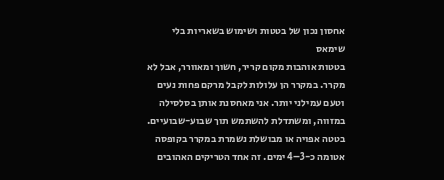אחסון נכון של בטטות ושימוש בשאריות בלי שימאס
בטטות אוהבות מקום קריר, חשוך ומאוורר, אבל לא מקרר. במקרר הן עלולות לקבל מרקם פחות נעים וטעם עמילני יותר. אני מאחסנת אותן בסלסילה במזווה, ומשתדלת להשתמש תוך שבוע-שבועיים.
בטטה אפויה או מבושלת נשמרת במקרר בקופסה אטומה כ-3–4 ימים. זה אחד הטריקים האהובים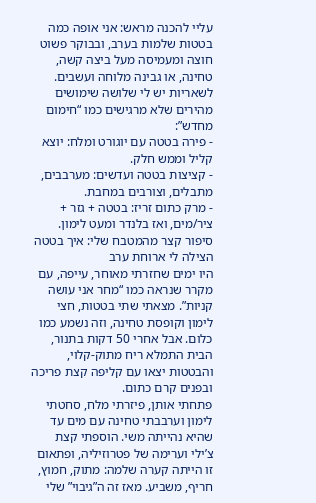עליי להכנה מראש: אני אופה כמה בטטות שלמות בערב, ובבוקר פשוט חוצה ומעמיסה מעל ביצה קשה, טחינה, או גבינה מלוחה ועשבים.
לשאריות יש לי שלושה שימושים מהירים שלא מרגישים כמו “חימום מחדש”:
- פירה בטטה עם יוגורט ומלח: יוצא קליל וממש חלק.
- קציצות בטטה ועדשים: מערבבים, מתבלים, וצורבים במחבת.
- מרק כתום זריז: בטטה + גזר + ציר/מים, ואז בלנדר ומעט לימון.
סיפור קצר מהמטבח שלי: איך בטטה הצילה לי ארוחת ערב
היו ימים שחזרתי מאוחר, עייפה, עם מקרר שנראה כמו “מחר אני עושה קניות”. מצאתי שתי בטטות, חצי לימון וקופסת טחינה, וזה נשמע כמו כלום. אבל אחרי 50 דקות בתנור, הבית התמלא ריח מתוק-קלוי, והבטטות יצאו עם קליפה קצת פריכה ובפנים קרם כתום.
פתחתי אותן, פיזרתי מלח, סחטתי לימון וערבבתי טחינה עם מים עד שהיא נהייתה משי. הוספתי קצת צ’ילי וערימה של פטרוזיליה, ופתאום זו הייתה קערה שלמה: מתוק, חמוץ, חריף, משביע. מאז זה ה”גיבוי” שלי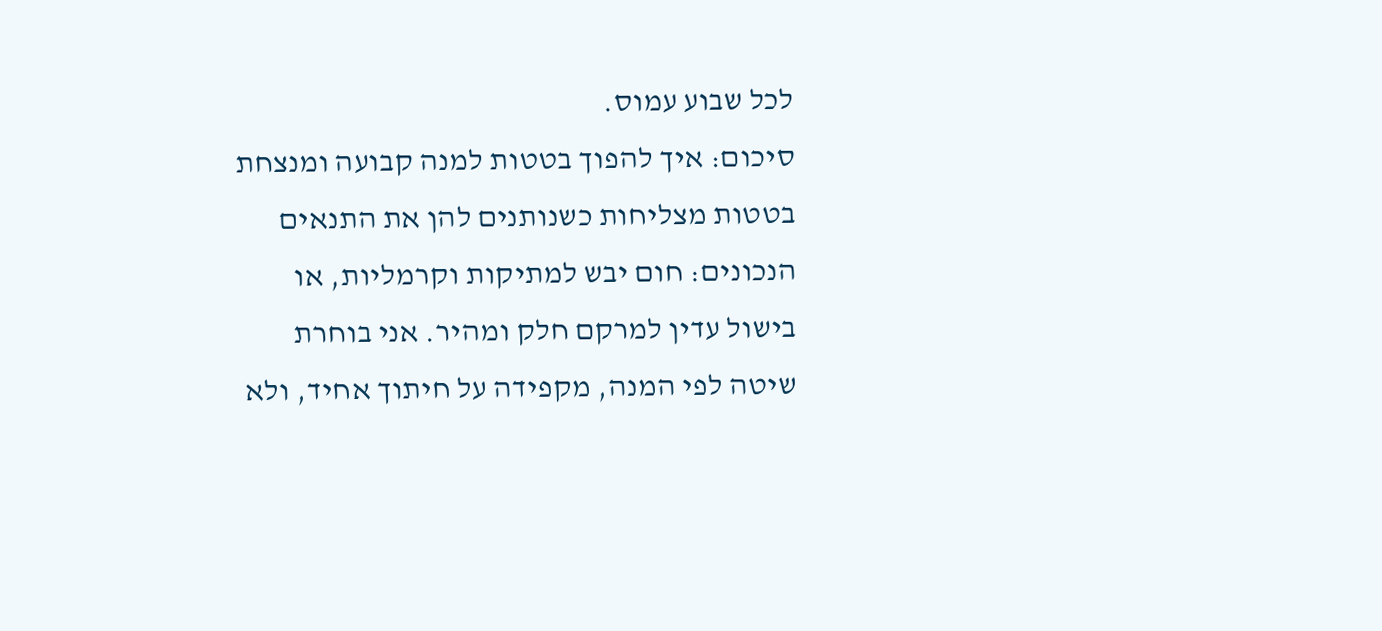לכל שבוע עמוס.
סיכום: איך להפוך בטטות למנה קבועה ומנצחת
בטטות מצליחות כשנותנים להן את התנאים הנכונים: חום יבש למתיקות וקרמליות, או בישול עדין למרקם חלק ומהיר. אני בוחרת שיטה לפי המנה, מקפידה על חיתוך אחיד, ולא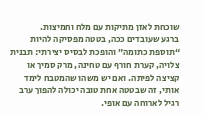שוכחת לאזן מתיקות עם מלח וחמיצות.
ברגע שעובדים ככה, בטטה מפסיקה להיות “תוספת כתומה” והופכת לבסיס יצירתי: תבנית צלויה, קערת חורף עם טחינה, מרק סמיך או קציצה לפיתה. ואם יש משהו שהמטבח לימד אותי, זה שבטטה אחת טובה יכולה להפוך ערב רגיל לארוחה עם אופי.